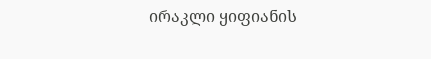ირაკლი ყიფიანის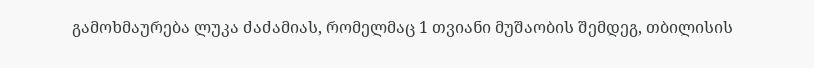გამოხმაურება ლუკა ძაძამიას, რომელმაც 1 თვიანი მუშაობის შემდეგ, თბილისის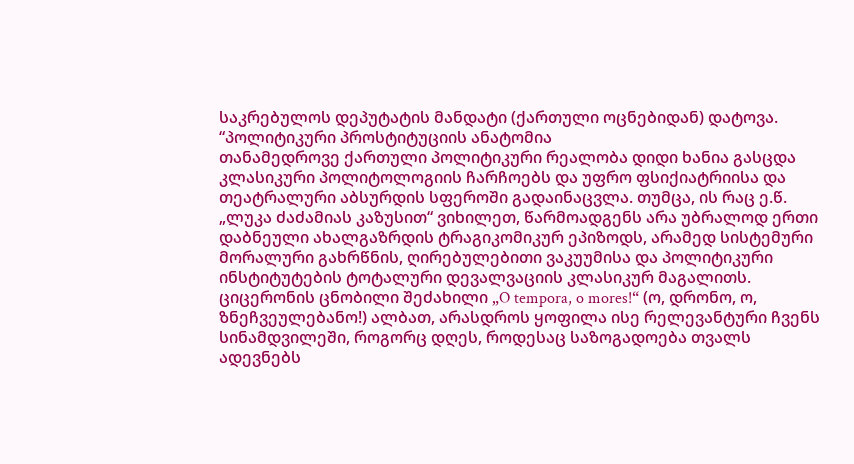საკრებულოს დეპუტატის მანდატი (ქართული ოცნებიდან) დატოვა.
“პოლიტიკური პროსტიტუციის ანატომია
თანამედროვე ქართული პოლიტიკური რეალობა დიდი ხანია გასცდა კლასიკური პოლიტოლოგიის ჩარჩოებს და უფრო ფსიქიატრიისა და თეატრალური აბსურდის სფეროში გადაინაცვლა. თუმცა, ის რაც ე.წ. „ლუკა ძაძამიას კაზუსით“ ვიხილეთ, წარმოადგენს არა უბრალოდ ერთი დაბნეული ახალგაზრდის ტრაგიკომიკურ ეპიზოდს, არამედ სისტემური მორალური გახრწნის, ღირებულებითი ვაკუუმისა და პოლიტიკური ინსტიტუტების ტოტალური დევალვაციის კლასიკურ მაგალითს. ციცერონის ცნობილი შეძახილი „O tempora, o mores!“ (ო, დრონო, ო, ზნეჩვეულებანო!) ალბათ, არასდროს ყოფილა ისე რელევანტური ჩვენს სინამდვილეში, როგორც დღეს, როდესაც საზოგადოება თვალს ადევნებს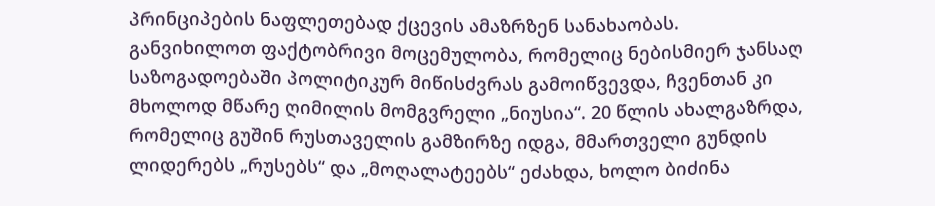პრინციპების ნაფლეთებად ქცევის ამაზრზენ სანახაობას.
განვიხილოთ ფაქტობრივი მოცემულობა, რომელიც ნებისმიერ ჯანსაღ საზოგადოებაში პოლიტიკურ მიწისძვრას გამოიწვევდა, ჩვენთან კი მხოლოდ მწარე ღიმილის მომგვრელი „ნიუსია“. 20 წლის ახალგაზრდა, რომელიც გუშინ რუსთაველის გამზირზე იდგა, მმართველი გუნდის ლიდერებს „რუსებს“ და „მოღალატეებს“ ეძახდა, ხოლო ბიძინა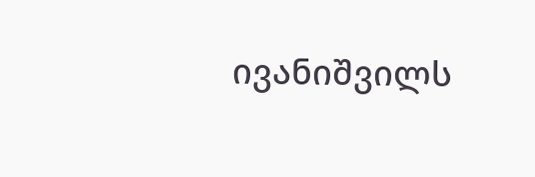ივანიშვილს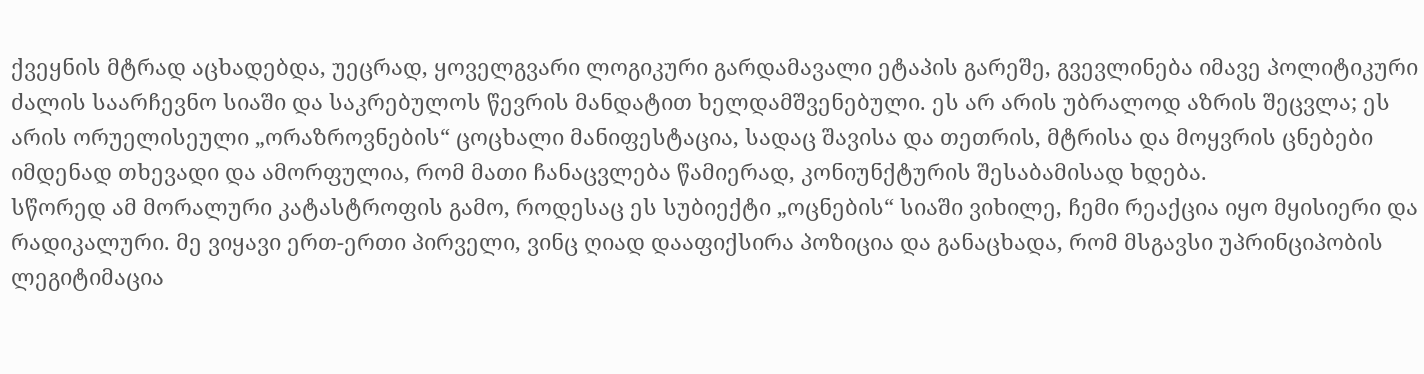ქვეყნის მტრად აცხადებდა, უეცრად, ყოველგვარი ლოგიკური გარდამავალი ეტაპის გარეშე, გვევლინება იმავე პოლიტიკური ძალის საარჩევნო სიაში და საკრებულოს წევრის მანდატით ხელდამშვენებული. ეს არ არის უბრალოდ აზრის შეცვლა; ეს არის ორუელისეული „ორაზროვნების“ ცოცხალი მანიფესტაცია, სადაც შავისა და თეთრის, მტრისა და მოყვრის ცნებები იმდენად თხევადი და ამორფულია, რომ მათი ჩანაცვლება წამიერად, კონიუნქტურის შესაბამისად ხდება.
სწორედ ამ მორალური კატასტროფის გამო, როდესაც ეს სუბიექტი „ოცნების“ სიაში ვიხილე, ჩემი რეაქცია იყო მყისიერი და რადიკალური. მე ვიყავი ერთ-ერთი პირველი, ვინც ღიად დააფიქსირა პოზიცია და განაცხადა, რომ მსგავსი უპრინციპობის ლეგიტიმაცია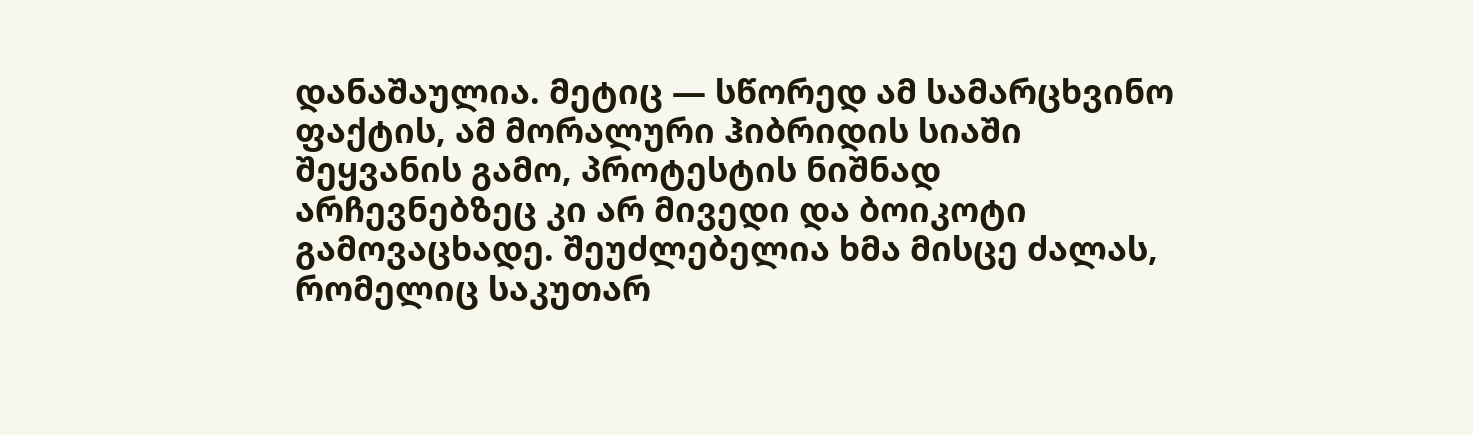დანაშაულია. მეტიც — სწორედ ამ სამარცხვინო ფაქტის, ამ მორალური ჰიბრიდის სიაში შეყვანის გამო, პროტესტის ნიშნად არჩევნებზეც კი არ მივედი და ბოიკოტი გამოვაცხადე. შეუძლებელია ხმა მისცე ძალას, რომელიც საკუთარ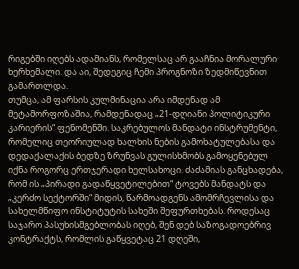რიგებში იღებს ადამიანს, რომელსაც არ გააჩნია მორალური ხერხემალი. და აი, შედეგიც ჩემი პროგნოზი ზედმიწევნით გამართლდა.
თუმცა, ამ ფარსის კულმინაცია არა იმდენად ამ მეტამორფოზაშია, რამდენადაც „21-დღიანი პოლიტიკური კარიერის“ ფენომენში. საკრებულოს მანდატი ინსტრუმენტი, რომელიც თეორიულად ხალხის ნების გამოხატულებასა და დედაქალაქის ბედზე ზრუნვას გულისხმობს გამოყენებულ იქნა როგორც ერთჯერადი ხელსახოცი. ძაძამიას განცხადება, რომ ის „პირადი გადაწყვეტილებით“ ტოვებს მანდატს და „კერძო სექტორში“ მიდის, წარმოადგენს ამომრჩევლისა და სახელმწიფო ინსტიტუტის სახეში შეფურთხებას. როდესაც საჯარო პასუხისმგებლობას იღებ, შენ დებ საზოგადოებრივ კონტრაქტს, რომლის გაწყვეტაც 21 დღეში,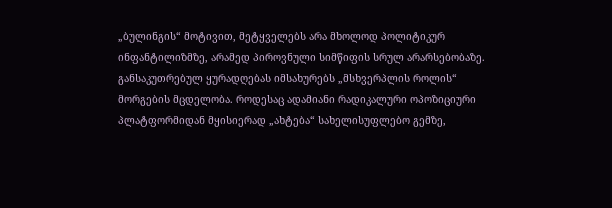„ბულინგის“ მოტივით, მეტყველებს არა მხოლოდ პოლიტიკურ ინფანტილიზმზე, არამედ პიროვნული სიმწიფის სრულ არარსებობაზე.
განსაკუთრებულ ყურადღებას იმსახურებს „მსხვერპლის როლის“ მორგების მცდელობა. როდესაც ადამიანი რადიკალური ოპოზიციური პლატფორმიდან მყისიერად „ახტება“ სახელისუფლებო გემზე,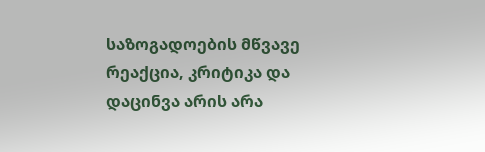საზოგადოების მწვავე რეაქცია, კრიტიკა და დაცინვა არის არა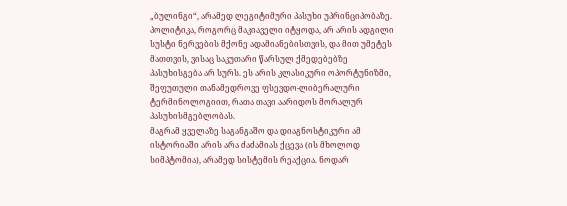„ბულინგი“, არამედ ლეგიტიმური პასუხი უპრინციპობაზე. პოლიტიკა, როგორც მაკიაველი იტყოდა, არ არის ადგილი სუსტი ნერვების მქონე ადამიანებისთვის, და მით უმეტეს მათთვის, ვისაც საკუთარი წარსულ ქმედებებზე პასუხისგება არ სურს. ეს არის კლასიკური ოპორტუნიზმი, შეფუთული თანამედროვე ფსევდო-ლიბერალური ტერმინოლოგიით, რათა თავი აარიდოს მორალურ პასუხისმგებლობას.
მაგრამ ყველაზე საგანგაშო და დიაგნოსტიკური ამ ისტორიაში არის არა ძაძამიას ქცევა (ის მხოლოდ სიმპტომია), არამედ სისტემის რეაქცია. ნოდარ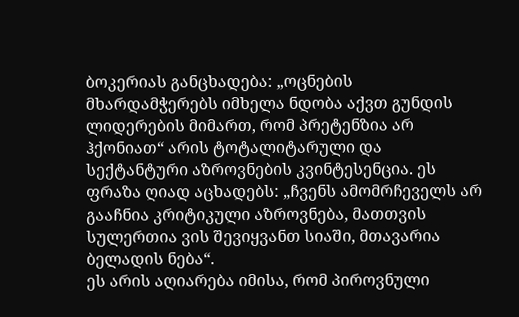ბოკერიას განცხადება: „ოცნების მხარდამჭერებს იმხელა ნდობა აქვთ გუნდის ლიდერების მიმართ, რომ პრეტენზია არ ჰქონიათ“ არის ტოტალიტარული და სექტანტური აზროვნების კვინტესენცია. ეს ფრაზა ღიად აცხადებს: „ჩვენს ამომრჩეველს არ გააჩნია კრიტიკული აზროვნება, მათთვის სულერთია ვის შევიყვანთ სიაში, მთავარია ბელადის ნება“.
ეს არის აღიარება იმისა, რომ პიროვნული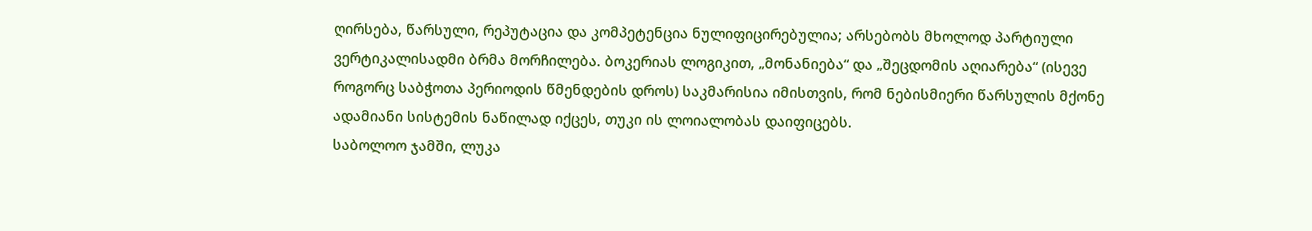ღირსება, წარსული, რეპუტაცია და კომპეტენცია ნულიფიცირებულია; არსებობს მხოლოდ პარტიული ვერტიკალისადმი ბრმა მორჩილება. ბოკერიას ლოგიკით, „მონანიება“ და „შეცდომის აღიარება“ (ისევე როგორც საბჭოთა პერიოდის წმენდების დროს) საკმარისია იმისთვის, რომ ნებისმიერი წარსულის მქონე ადამიანი სისტემის ნაწილად იქცეს, თუკი ის ლოიალობას დაიფიცებს.
საბოლოო ჯამში, ლუკა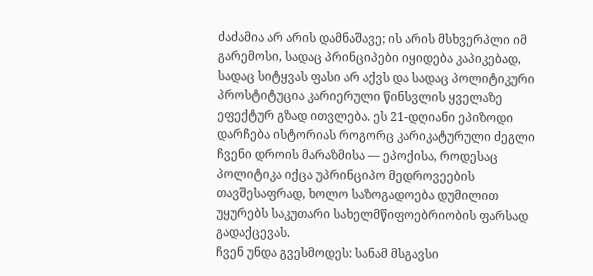ძაძამია არ არის დამნაშავე; ის არის მსხვერპლი იმ გარემოსი, სადაც პრინციპები იყიდება კაპიკებად, სადაც სიტყვას ფასი არ აქვს და სადაც პოლიტიკური პროსტიტუცია კარიერული წინსვლის ყველაზე ეფექტურ გზად ითვლება. ეს 21-დღიანი ეპიზოდი დარჩება ისტორიას როგორც კარიკატურული ძეგლი ჩვენი დროის მარაზმისა — ეპოქისა, როდესაც პოლიტიკა იქცა უპრინციპო მედროვეების თავშესაფრად, ხოლო საზოგადოება დუმილით უყურებს საკუთარი სახელმწიფოებრიობის ფარსად გადაქცევას.
ჩვენ უნდა გვესმოდეს: სანამ მსგავსი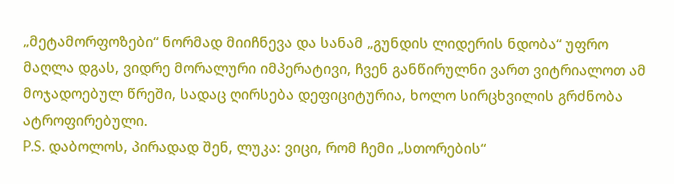„მეტამორფოზები“ ნორმად მიიჩნევა და სანამ „გუნდის ლიდერის ნდობა“ უფრო მაღლა დგას, ვიდრე მორალური იმპერატივი, ჩვენ განწირულნი ვართ ვიტრიალოთ ამ მოჯადოებულ წრეში, სადაც ღირსება დეფიციტურია, ხოლო სირცხვილის გრძნობა ატროფირებული.
P.S. დაბოლოს, პირადად შენ, ლუკა: ვიცი, რომ ჩემი „სთორების“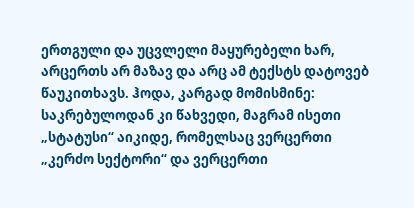ერთგული და უცვლელი მაყურებელი ხარ, არცერთს არ მაზავ და არც ამ ტექსტს დატოვებ წაუკითხავს. ჰოდა, კარგად მომისმინე: საკრებულოდან კი წახვედი, მაგრამ ისეთი „სტატუსი“ აიკიდე, რომელსაც ვერცერთი „კერძო სექტორი“ და ვერცერთი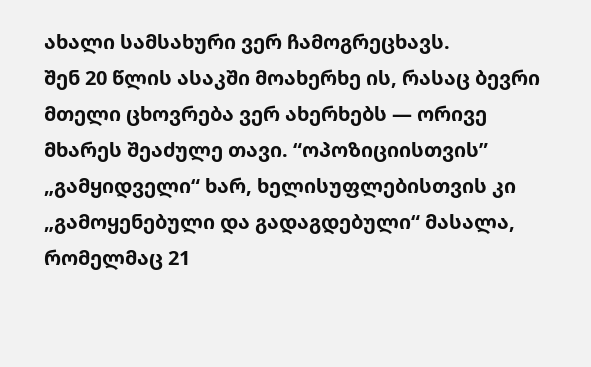ახალი სამსახური ვერ ჩამოგრეცხავს.
შენ 20 წლის ასაკში მოახერხე ის, რასაც ბევრი მთელი ცხოვრება ვერ ახერხებს — ორივე მხარეს შეაძულე თავი. “ოპოზიციისთვის” „გამყიდველი“ ხარ, ხელისუფლებისთვის კი „გამოყენებული და გადაგდებული“ მასალა, რომელმაც 21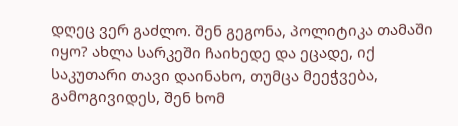დღეც ვერ გაძლო. შენ გეგონა, პოლიტიკა თამაში იყო? ახლა სარკეში ჩაიხედე და ეცადე, იქ საკუთარი თავი დაინახო, თუმცა მეეჭვება, გამოგივიდეს, შენ ხომ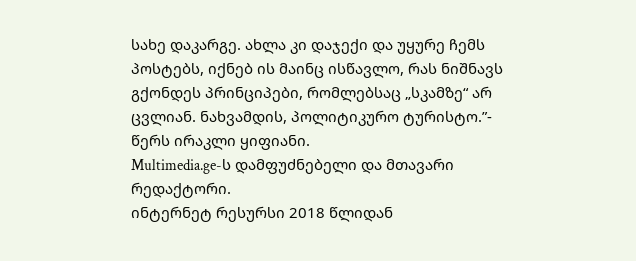სახე დაკარგე. ახლა კი დაჯექი და უყურე ჩემს პოსტებს, იქნებ ის მაინც ისწავლო, რას ნიშნავს გქონდეს პრინციპები, რომლებსაც „სკამზე“ არ ცვლიან. ნახვამდის, პოლიტიკურო ტურისტო.”- წერს ირაკლი ყიფიანი.
Multimedia.ge-ს დამფუძნებელი და მთავარი რედაქტორი.
ინტერნეტ რესურსი 2018 წლიდან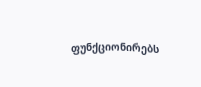ფუნქციონირებს